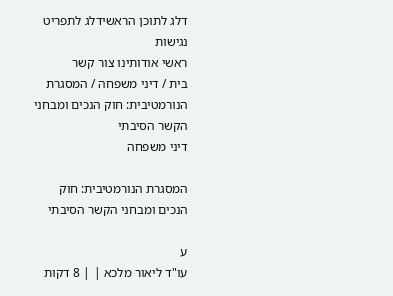דלג לתוכן הראשידלג לתפריט נגישות
ראשי אודותינו צור קשר
בית / דיני משפחה / המסגרת הנורמטיבית: חוק הנכים ומבחני הקשר הסיבתי
דיני משפחה

המסגרת הנורמטיבית: חוק הנכים ומבחני הקשר הסיבתי

ע
עו"ד ליאור מלכא | | 8 דקות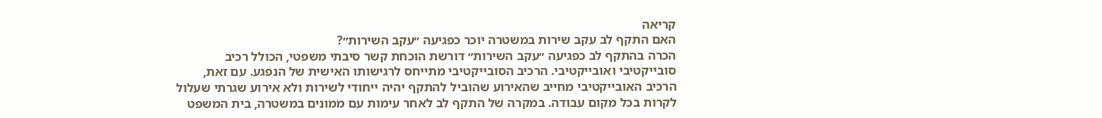קריאה
האם התקף לב עקב שירות במשטרה יוכר כפגיעה ״עקב השירות״?
הכרה בהתקף לב כפגיעה ״עקב השירות״ דורשת הוכחת קשר סיבתי משפטי, הכולל רכיב סובייקטיבי ואובייקטיבי. הרכיב הסובייקטיבי מתייחס לרגישותו האישית של הנפגע. עם זאת, הרכיב האובייקטיבי מחייב שהאירוע שהוביל להתקף יהיה ייחודי לשירות ולא אירוע שגרתי שעלול לקרות בכל מקום עבודה. במקרה של התקף לב לאחר עימות עם ממונים במשטרה, בית המשפט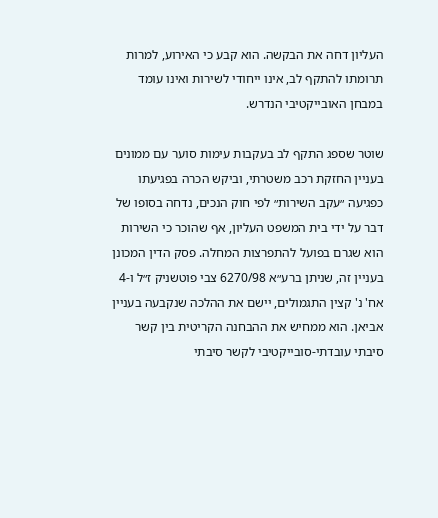העליון דחה את הבקשה. הוא קבע כי האירוע, למרות תרומתו להתקף לב, אינו ייחודי לשירות ואינו עומד במבחן האובייקטיבי הנדרש.

שוטר שספג התקף לב בעקבות עימות סוער עם ממונים בעניין החזקת רכב משטרתי, וביקש הכרה בפגיעתו כפגיעה ״עקב השירות״ לפי חוק הנכים, נדחה בסופו של דבר על ידי בית המשפט העליון, אף שהוכר כי השירות הוא שגרם בפועל להתפרצות המחלה. פסק הדין המכונן בעניין זה, שניתן ברע״א 6270/98 צבי פוטשניק ז״ל ו-4 אח' נ' קצין התגמולים, יישם את ההלכה שנקבעה בעניין אביאן. הוא ממחיש את ההבחנה הקריטית בין קשר סיבתי עובדתי-סובייקטיבי לקשר סיבתי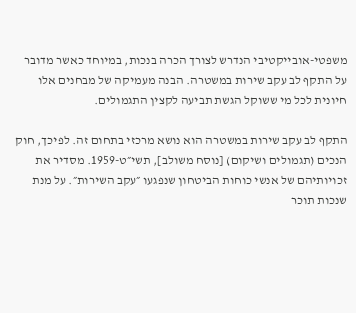משפטי-אובייקטיבי הנדרש לצורך הכרה בנכות, במיוחד כאשר מדובר על התקף לב עקב שירות במשטרה. הבנה מעמיקה של מבחנים אלו חיונית לכל מי ששוקל הגשת תביעה לקצין התגמולים.

התקף לב עקב שירות במשטרה הוא נושא מרכזי בתחום זה. לפיכך, חוק הנכים (תגמולים ושיקום) [נוסח משולב], תשי״ט-1959. מסדיר את זכויותיהם של אנשי כוחות הביטחון שנפגעו ״עקב השירות״. על מנת שנכות תוכר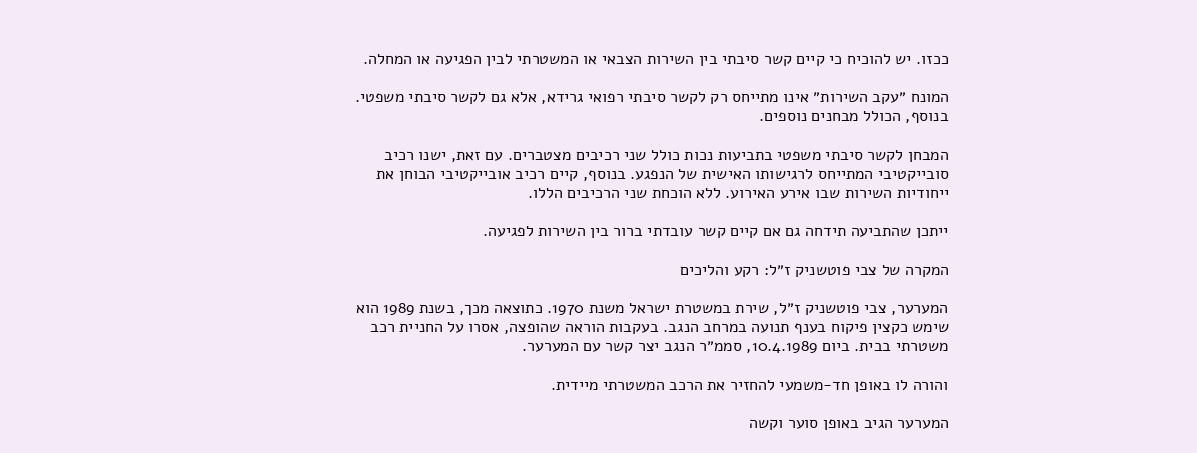ככזו. יש להוכיח כי קיים קשר סיבתי בין השירות הצבאי או המשטרתי לבין הפגיעה או המחלה.

המונח ״עקב השירות״ אינו מתייחס רק לקשר סיבתי רפואי גרידא, אלא גם לקשר סיבתי משפטי. בנוסף, הכולל מבחנים נוספים.

המבחן לקשר סיבתי משפטי בתביעות נכות כולל שני רכיבים מצטברים. עם זאת, ישנו רכיב סובייקטיבי המתייחס לרגישותו האישית של הנפגע. בנוסף, קיים רכיב אובייקטיבי הבוחן את ייחודיות השירות שבו אירע האירוע. ללא הוכחת שני הרכיבים הללו.

ייתכן שהתביעה תידחה גם אם קיים קשר עובדתי ברור בין השירות לפגיעה.

המקרה של צבי פוטשניק ז״ל: רקע והליכים

המערער, צבי פוטשניק ז״ל, שירת במשטרת ישראל משנת 1970. כתוצאה מכך, בשנת 1989 הוא שימש כקצין פיקוח בענף תנועה במרחב הנגב. בעקבות הוראה שהופצה, אסרו על החניית רכב משטרתי בבית. ביום 10.4.1989, סממ״ר הנגב יצר קשר עם המערער.

והורה לו באופן חד-משמעי להחזיר את הרכב המשטרתי מיידית.

המערער הגיב באופן סוער וקשה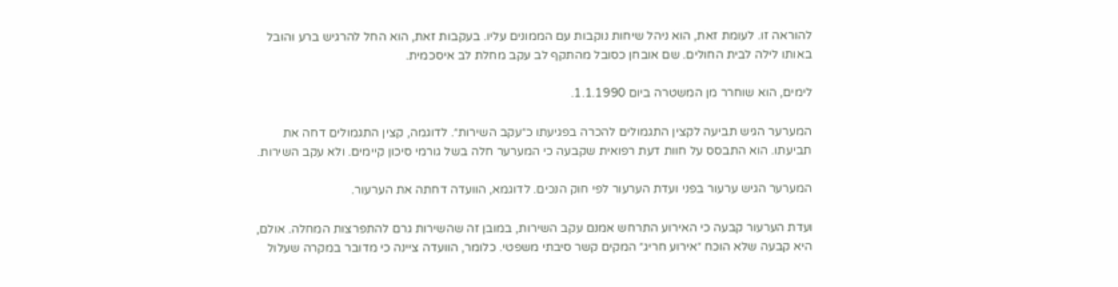להוראה זו. לעומת זאת, הוא ניהל שיחות נוקבות עם הממונים עליו. בעקבות זאת, הוא החל להרגיש ברע והובל באותו לילה לבית החולים. שם אובחן כסובל מהתקף לב עקב מחלת לב איסכמית.

לימים, הוא שוחרר מן המשטרה ביום 1.1.1990.

המערער הגיש תביעה לקצין התגמולים להכרה בפגיעתו כ״עקב השירות״. לדוגמה, קצין התגמולים דחה את תביעתו. הוא התבסס על חוות דעת רפואית שקבעה כי המערער חלה בשל גורמי סיכון קיימים. ולא עקב השירות.

המערער הגיש ערעור בפני ועדת הערעור לפי חוק הנכים. לדוגמא, הוועדה דחתה את הערעור.

ועדת הערעור קבעה כי האירוע התרחש אמנם עקב השירות, במובן זה שהשירות גרם להתפרצות המחלה. אולם, היא קבעה שלא הוכח ״אירוע חריג״ המקים קשר סיבתי משפטי. כלומר, הוועדה ציינה כי מדובר במקרה שעלול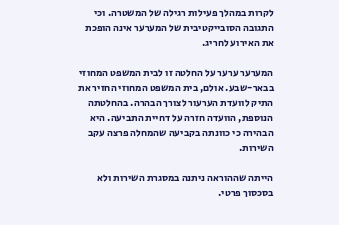לקרות במהלך פעילות רגילה של המשטרה. וכי התגובה הסובייקטיבית של המערער אינה הופכת את האירוע לחריג.

המערער ערער על החלטה זו לבית המשפט המחוזי בבאר-שבע. אולם, בית המשפט המחוזי החזיר את התיק לוועדת הערעור לצורך הבהרה. בהחלטתה הנוספת, הוועדה חזרה על דחיית התביעה. היא הבהירה כי כוונתה בקביעה שהמחלה פרצה עקב השירות.

הייתה שההוראה ניתנה במסגרת השירות ולא בסכסוך פרטי.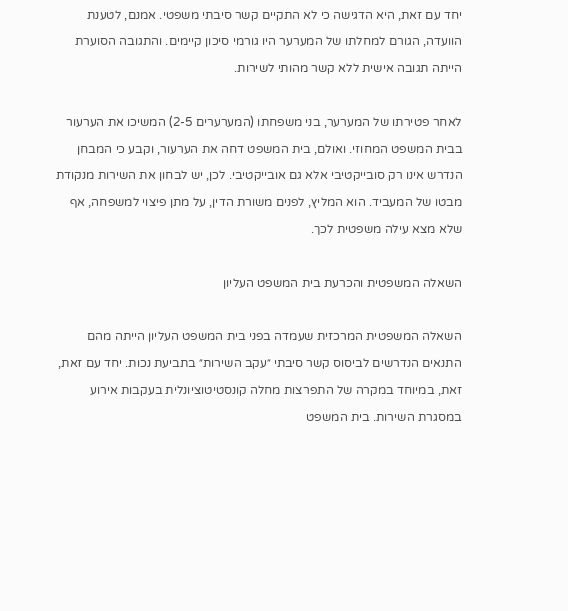יחד עם זאת, היא הדגישה כי לא התקיים קשר סיבתי משפטי. אמנם, לטענת הוועדה, הגורם למחלתו של המערער היו גורמי סיכון קיימים. והתגובה הסוערת הייתה תגובה אישית ללא קשר מהותי לשירות.

לאחר פטירתו של המערער, בני משפחתו (המערערים 2-5) המשיכו את הערעור בבית המשפט המחוזי. ואולם, בית המשפט דחה את הערעור, וקבע כי המבחן הנדרש אינו רק סובייקטיבי אלא גם אובייקטיבי. לכן, יש לבחון את השירות מנקודת מבטו של המעביד. הוא המליץ, לפנים משורת הדין, על מתן פיצוי למשפחה, אף שלא מצא עילה משפטית לכך.

השאלה המשפטית והכרעת בית המשפט העליון

השאלה המשפטית המרכזית שעמדה בפני בית המשפט העליון הייתה מהם התנאים הנדרשים לביסוס קשר סיבתי ״עקב השירות״ בתביעת נכות. יחד עם זאת, זאת, במיוחד במקרה של התפרצות מחלה קונסטיטוציונלית בעקבות אירוע במסגרת השירות. בית המשפט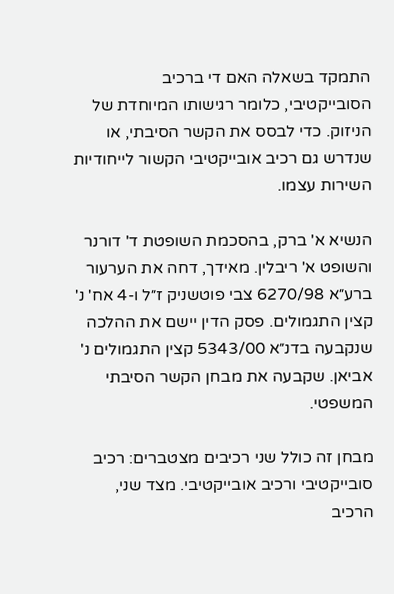התמקד בשאלה האם די ברכיב הסובייקטיבי, כלומר רגישותו המיוחדת של הניזוק. כדי לבסס את הקשר הסיבתי, או שנדרש גם רכיב אובייקטיבי הקשור לייחודיות השירות עצמו.

הנשיא א' ברק, בהסכמת השופטת ד' דורנר והשופט א' ריבלין. מאידך, דחה את הערעור ברע״א 6270/98 צבי פוטשניק ז״ל ו-4 אח' נ' קצין התגמולים. פסק הדין יישם את ההלכה שנקבעה בדנ״א 5343/00 קצין התגמולים נ' אביאן. שקבעה את מבחן הקשר הסיבתי המשפטי.

מבחן זה כולל שני רכיבים מצטברים: רכיב סובייקטיבי ורכיב אובייקטיבי. מצד שני, הרכיב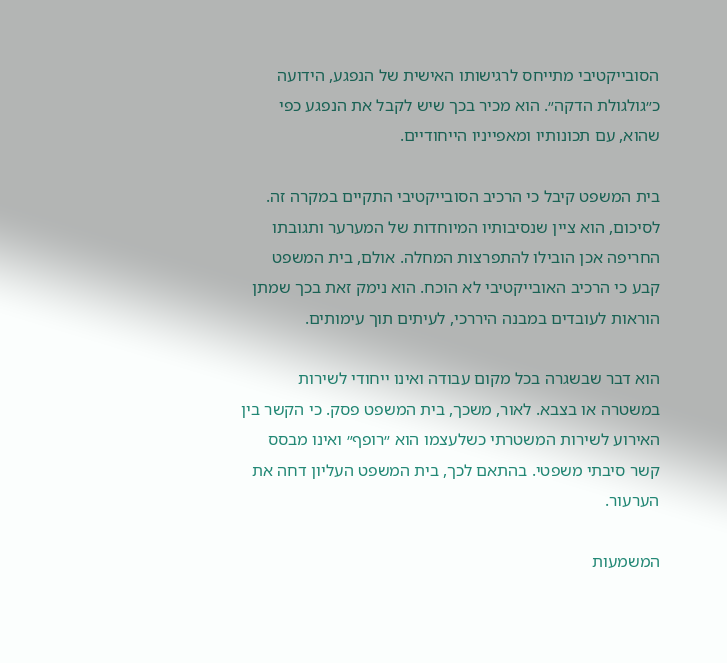הסובייקטיבי מתייחס לרגישותו האישית של הנפגע, הידועה כ״גולגולת הדקה״. הוא מכיר בכך שיש לקבל את הנפגע כפי שהוא, עם תכונותיו ומאפייניו הייחודיים.

בית המשפט קיבל כי הרכיב הסובייקטיבי התקיים במקרה זה. לסיכום, הוא ציין שנסיבותיו המיוחדות של המערער ותגובתו החריפה אכן הובילו להתפרצות המחלה. אולם, בית המשפט קבע כי הרכיב האובייקטיבי לא הוכח. הוא נימק זאת בכך שמתן הוראות לעובדים במבנה היררכי, לעיתים תוך עימותים.

הוא דבר שבשגרה בכל מקום עבודה ואינו ייחודי לשירות במשטרה או בצבא. לאור, משכך, בית המשפט פסק. כי הקשר בין האירוע לשירות המשטרתי כשלעצמו הוא ״רופף״ ואינו מבסס קשר סיבתי משפטי. בהתאם לכך, בית המשפט העליון דחה את הערעור.

המשמעות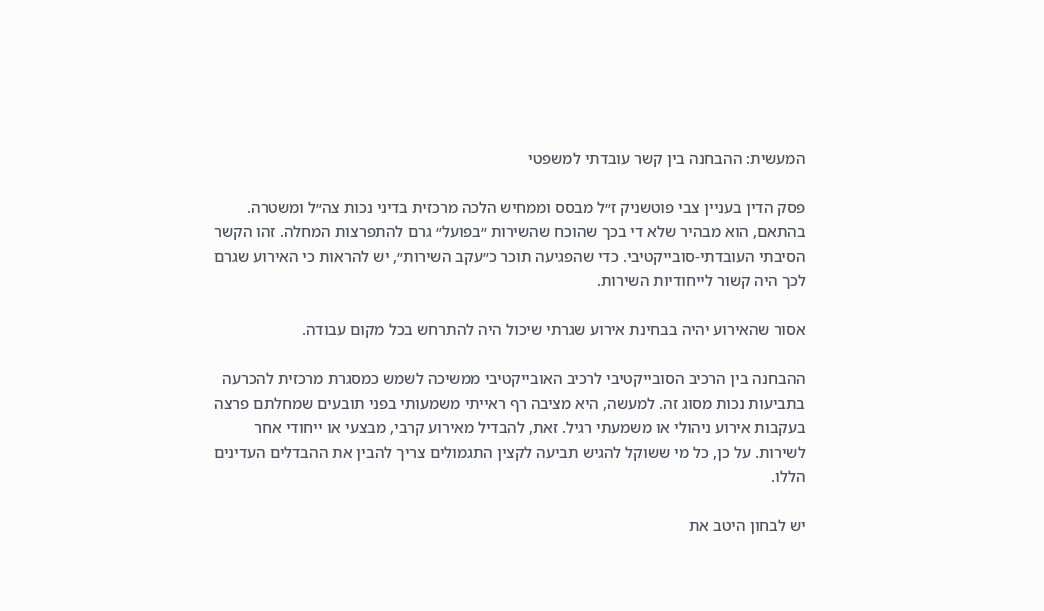המעשית: ההבחנה בין קשר עובדתי למשפטי

פסק הדין בעניין צבי פוטשניק ז״ל מבסס וממחיש הלכה מרכזית בדיני נכות צה״ל ומשטרה. בהתאם, הוא מבהיר שלא די בכך שהוכח שהשירות ״בפועל״ גרם להתפרצות המחלה. זהו הקשר הסיבתי העובדתי-סובייקטיבי. כדי שהפגיעה תוכר כ״עקב השירות״, יש להראות כי האירוע שגרם לכך היה קשור לייחודיות השירות.

אסור שהאירוע יהיה בבחינת אירוע שגרתי שיכול היה להתרחש בכל מקום עבודה.

ההבחנה בין הרכיב הסובייקטיבי לרכיב האובייקטיבי ממשיכה לשמש כמסגרת מרכזית להכרעה בתביעות נכות מסוג זה. למעשה, היא מציבה רף ראייתי משמעותי בפני תובעים שמחלתם פרצה בעקבות אירוע ניהולי או משמעתי רגיל. זאת, להבדיל מאירוע קרבי, מבצעי או ייחודי אחר לשירות. על כן, כל מי ששוקל להגיש תביעה לקצין התגמולים צריך להבין את ההבדלים העדינים הללו.

יש לבחון היטב את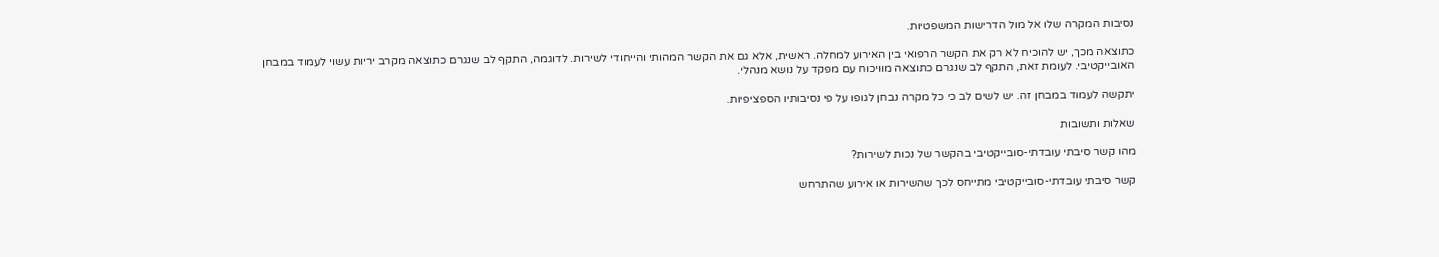נסיבות המקרה שלו אל מול הדרישות המשפטיות.

כתוצאה מכך, יש להוכיח לא רק את הקשר הרפואי בין האירוע למחלה. ראשית, אלא גם את הקשר המהותי והייחודי לשירות. לדוגמה, התקף לב שנגרם כתוצאה מקרב יריות עשוי לעמוד במבחן האובייקטיבי. לעומת זאת, התקף לב שנגרם כתוצאה מוויכוח עם מפקד על נושא מנהלי.

יתקשה לעמוד במבחן זה. יש לשים לב כי כל מקרה נבחן לגופו על פי נסיבותיו הספציפיות.

שאלות ותשובות

מהו קשר סיבתי עובדתי-סובייקטיבי בהקשר של נכות לשירות?

קשר סיבתי עובדתי-סובייקטיבי מתייחס לכך שהשירות או אירוע שהתרחש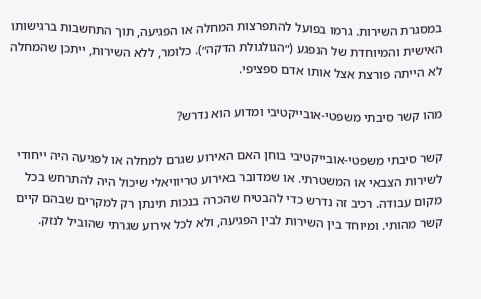במסגרת השירות. גרמו בפועל להתפרצות המחלה או הפגיעה, תוך התחשבות ברגישותו האישית והמיוחדת של הנפגע (״הגולגולת הדקה״). כלומר, ללא השירות, ייתכן שהמחלה לא הייתה פורצת אצל אותו אדם ספציפי.

מהו קשר סיבתי משפטי-אובייקטיבי ומדוע הוא נדרש?

קשר סיבתי משפטי-אובייקטיבי בוחן האם האירוע שגרם למחלה או לפגיעה היה ייחודי לשירות הצבאי או המשטרתי. או שמדובר באירוע טריוויאלי שיכול היה להתרחש בכל מקום עבודה. רכיב זה נדרש כדי להבטיח שהכרה בנכות תינתן רק למקרים שבהם קיים קשר מהותי. ומיוחד בין השירות לבין הפגיעה, ולא לכל אירוע שגרתי שהוביל לנזק.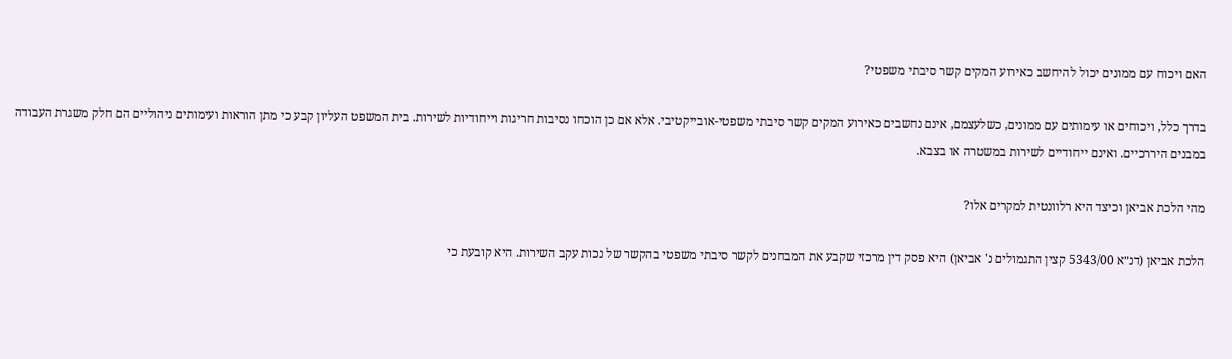האם ויכוח עם ממונים יכול להיחשב כאירוע המקים קשר סיבתי משפטי?

בדרך כלל, ויכוחים או עימותים עם ממונים, כשלעצמם, אינם נחשבים כאירוע המקים קשר סיבתי משפטי-אובייקטיבי. אלא אם כן הוכחו נסיבות חריגות וייחודיות לשירות. בית המשפט העליון קבע כי מתן הוראות ועימותים ניהוליים הם חלק משגרת העבודה במבנים היררכיים. ואינם ייחודיים לשירות במשטרה או בצבא.

מהי הלכת אביאן וכיצד היא רלוונטית למקרים אלו?

הלכת אביאן (דנ״א 5343/00 קצין התגמולים נ' אביאן) היא פסק דין מרכזי שקבע את המבחנים לקשר סיבתי משפטי בהקשר של נכות עקב השירות. היא קובעת כי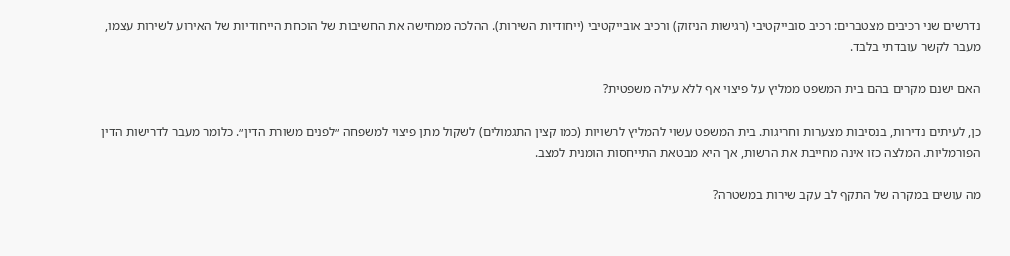נדרשים שני רכיבים מצטברים: רכיב סובייקטיבי (רגישות הניזוק) ורכיב אובייקטיבי (ייחודיות השירות). ההלכה ממחישה את החשיבות של הוכחת הייחודיות של האירוע לשירות עצמו, מעבר לקשר עובדתי בלבד.

האם ישנם מקרים בהם בית המשפט ממליץ על פיצוי אף ללא עילה משפטית?

כן, לעיתים נדירות, בנסיבות מצערות וחריגות. בית המשפט עשוי להמליץ לרשויות (כמו קצין התגמולים) לשקול מתן פיצוי למשפחה ״לפנים משורת הדין״. כלומר מעבר לדרישות הדין הפורמליות. המלצה כזו אינה מחייבת את הרשות, אך היא מבטאת התייחסות הומנית למצב.

מה עושים במקרה של התקף לב עקב שירות במשטרה?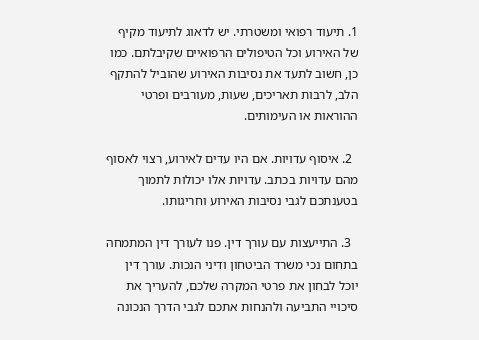1. תיעוד רפואי ומשטרתי. יש לדאוג לתיעוד מקיף של האירוע וכל הטיפולים הרפואיים שקיבלתם. כמו כן, חשוב לתעד את נסיבות האירוע שהוביל להתקף הלב, לרבות תאריכים, שעות, מעורבים ופרטי ההוראות או העימותים.

  2. איסוף עדויות. אם היו עדים לאירוע, רצוי לאסוף מהם עדויות בכתב. עדויות אלו יכולות לתמוך בטענתכם לגבי נסיבות האירוע וחריגותו.

  3. התייעצות עם עורך דין. פנו לעורך דין המתמחה בתחום נכי משרד הביטחון ודיני הנכות. עורך דין יוכל לבחון את פרטי המקרה שלכם, להעריך את סיכויי התביעה ולהנחות אתכם לגבי הדרך הנכונה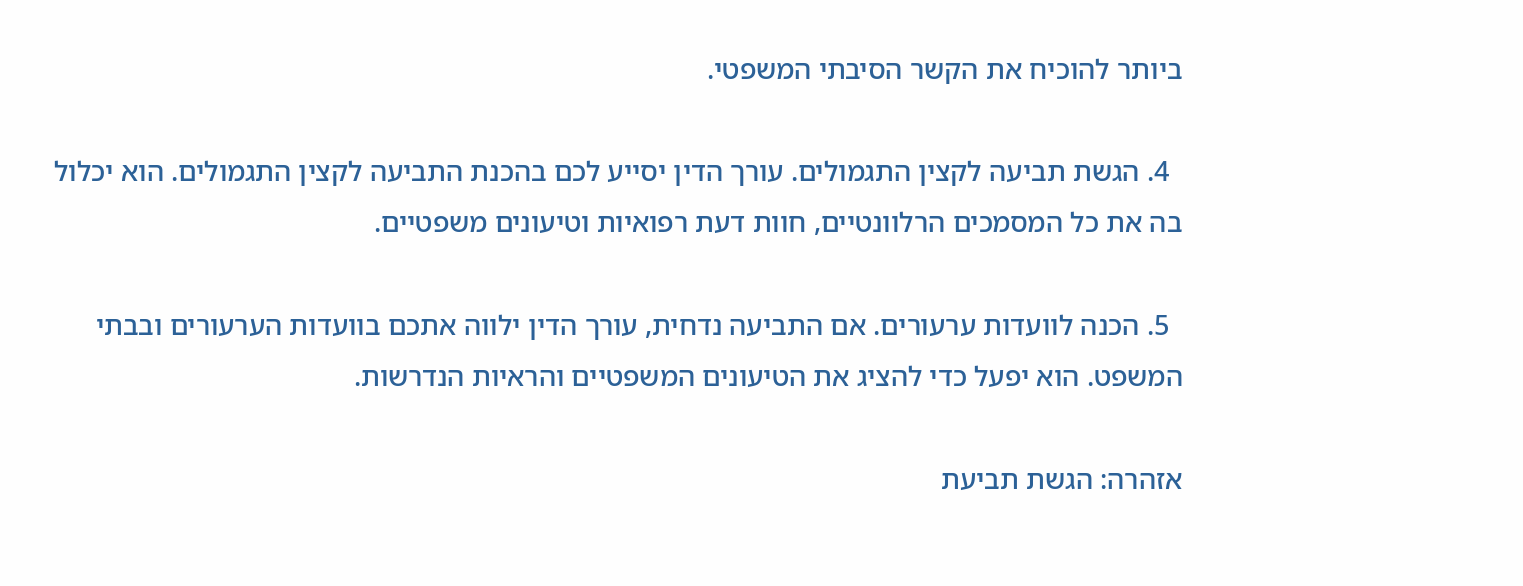ביותר להוכיח את הקשר הסיבתי המשפטי.

  4. הגשת תביעה לקצין התגמולים. עורך הדין יסייע לכם בהכנת התביעה לקצין התגמולים. הוא יכלול בה את כל המסמכים הרלוונטיים, חוות דעת רפואיות וטיעונים משפטיים.

  5. הכנה לוועדות ערעורים. אם התביעה נדחית, עורך הדין ילווה אתכם בוועדות הערעורים ובבתי המשפט. הוא יפעל כדי להציג את הטיעונים המשפטיים והראיות הנדרשות.

אזהרה: הגשת תביעת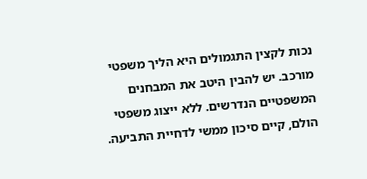נכות לקצין התגמולים היא הליך משפטי מורכב. יש להבין היטב את המבחנים המשפטיים הנדרשים. ללא ייצוג משפטי הולם, קיים סיכון ממשי לדחיית התביעה.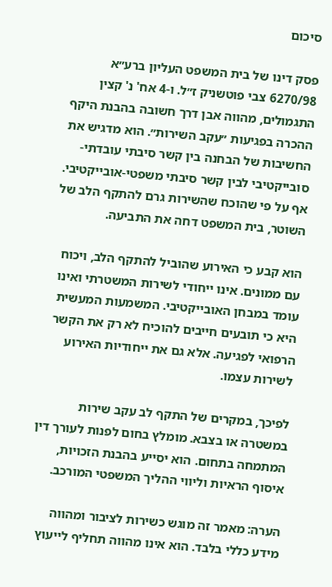סיכום

פסק דינו של בית המשפט העליון ברע״א 6270/98 צבי פוטשניק ז״ל. ו-4 אח' נ' קצין התגמולים, מהווה אבן דרך חשובה בהבנת היקף ההכרה בפגיעות ״עקב השירות״. הוא מדגיש את החשיבות של הבחנה בין קשר סיבתי עובדתי-סובייקטיבי לבין קשר סיבתי משפטי-אובייקטיבי. אף על פי שהוכח שהשירות גרם להתקף הלב של השוטר, בית המשפט דחה את התביעה.

הוא קבע כי האירוע שהוביל להתקף הלב, ויכוח עם ממונים. אינו ייחודי לשירות המשטרתי ואינו עומד במבחן האובייקטיבי. המשמעות המעשית היא כי תובעים חייבים להוכיח לא רק את הקשר הרפואי לפגיעה. אלא גם את ייחודיות האירוע לשירות עצמו.

לפיכך, במקרים של התקף לב עקב שירות במשטרה או בצבא. מומלץ בחום לפנות לעורך דין המתמחה בתחום. הוא יסייע בהבנת הזכויות, איסוף הראיות וליווי ההליך המשפטי המורכב.

הערה: מאמר זה מוגש כשירות לציבור ומהווה מידע כללי בלבד. הוא אינו מהווה תחליף לייעוץ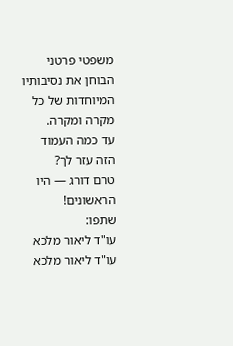משפטי פרטני הבוחן את נסיבותיו המיוחדות של כל מקרה ומקרה.
עד כמה העמוד הזה עזר לך?
טרם דורג — היו הראשונים!
שתפו:
עו"ד ליאור מלכא
עו"ד ליאור מלכא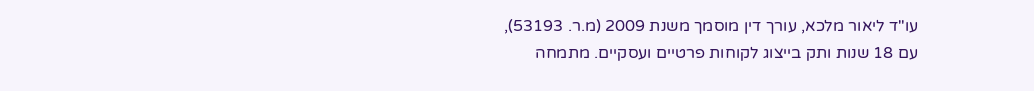עו"ד ליאור מלכא, עורך דין מוסמך משנת 2009 (מ.ר. 53193), עם 18 שנות ותק בייצוג לקוחות פרטיים ועסקיים. מתמחה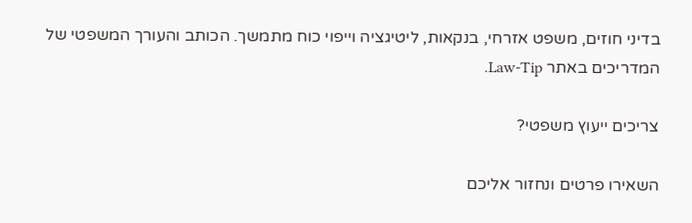בדיני חוזים, משפט אזרחי, בנקאות, ליטיגציה וייפוי כוח מתמשך. הכותב והעורך המשפטי של המדריכים באתר Law-Tip.

צריכים ייעוץ משפטי?

השאירו פרטים ונחזור אליכם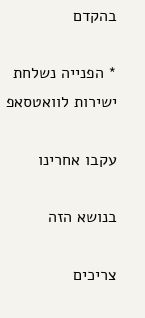בהקדם

* הפנייה נשלחת ישירות לוואטסאפ

עקבו אחרינו

בנושא הזה

צריכים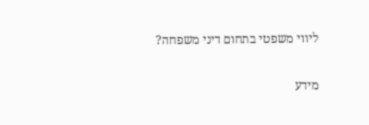ליווי משפטי בתחום דיני משפחה?

מידע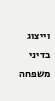וייצוג בדיני משפחה